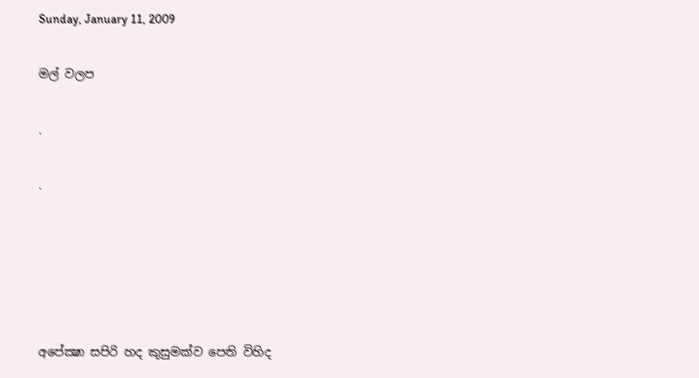Sunday, January 11, 2009

මල් වලප

.

.





අපේක්‍ෂා සපිරි හද කුසුමක්ව පෙති විහිද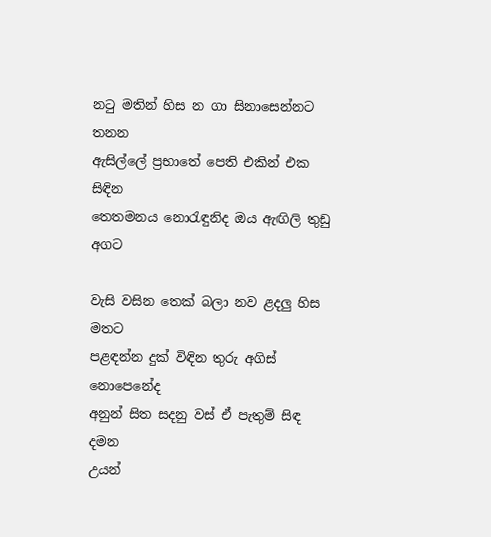නටු මතින් හිස න ගා සිනාසෙන්නට තනන
ඇසිල්ලේ ප්‍රභාතේ පෙති එකින් එක සිඳින
තෙතමනය නොරැඳුනිද ඔය ඇඟිලි තුඩු අගට

වැසි වසින තෙක් බලා නව ළදලු හිස මතට
පළඳන්න දුක් විඳින තුරු අගිස් නොපෙනේද
අනුන් සිත සදනු වස් ඒ පැතුම් සිඳ දමන
උයන්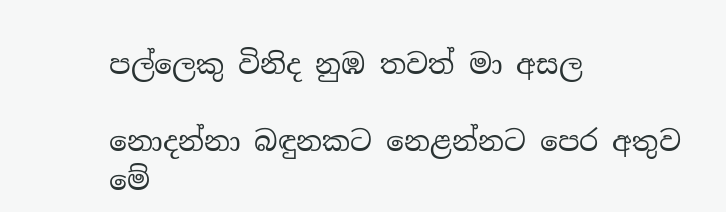පල්ලෙකු විනිද නුඹ තවත් මා අසල

නොදන්නා බඳුනකට‍ නෙළන්නට පෙර අතුව
මේ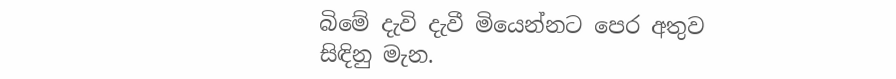බිමේ දැවි දැවී මියෙන්නට පෙර අතුව
සිඳිනු මැන.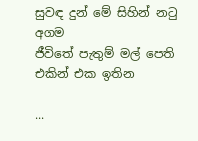සුවඳ දුන් මේ සිහින් නටු අගම
ජීවිතේ පැතුම් මල් පෙති එකින් එක ඉතින

...